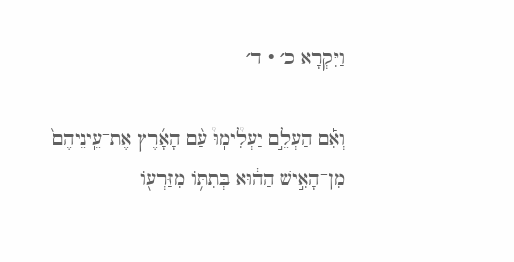וַיִּקְרָא כ׳ · ד׳

וְאִ֡ם הַעְלֵ֣ם יַעְלִ֩ימֽוּ֩ עַ֨ם הָאָ֜רֶץ אֶת־עֵֽינֵיהֶם֙ מִן־הָאִ֣ישׁ הַה֔וּא בְּתִתּ֥וֹ מִזַּרְע֖וֹ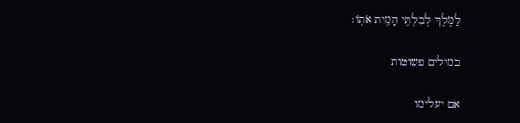לַמֹּ֑לֶךְ לְבִלְתִּ֖י הָמִ֥ית אֹתֽוֹ׃

במילים פשוטות

אם יעלימו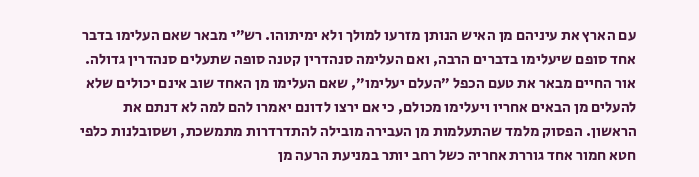עם הארץ את עיניהם מן האיש הנותן מזרעו למולך ולא ימיתוהו. רש״י מבאר שאם העלימו בדבר אחד סופם שיעלימו בדברים הרבה, ואם העלימה סנהדרין קטנה סופה שתעלים סנהדרין גדולה. אור החיים מבאר את טעם הכפל ״העלם יעלימו״, שאם העלימו מן האחד שוב אינם יכולים שלא להעלים מן הבאים אחריו ויעלימו מכולם, כי אם ירצו לדונם יאמרו להם למה לא דנתם את הראשון. הפסוק מלמד שהתעלמות מן העבירה מובילה להתדרדרות מתמשכת, ושסובלנות כלפי חטא חמור אחד גוררת אחריה כשל רחב יותר במניעת הרעה מן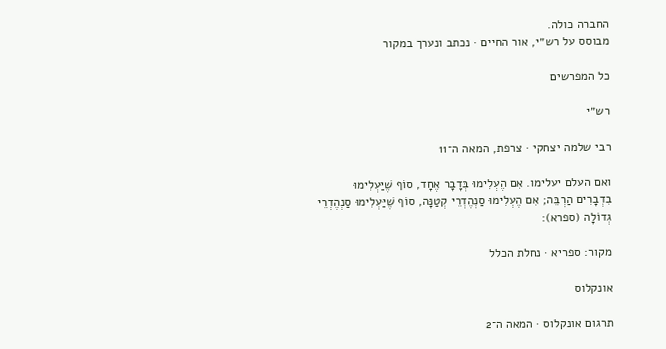החברה כולה.
מבוסס על רש״י, אור החיים · נכתב ונערך במקור

כל המפרשים

רש״י

רבי שלמה יצחקי · צרפת, המאה ה־11

ואם העלם יעלימו. אִם הֶעְלִימוּ בְּדָבָר אֶחָד, סוֹף שֶׁיַּעְלִימוּ בִדְבָרִים הַרְבֵּה; אִם הֶעְלִימוּ סַנְהֶדְרֵי קְטַנָּה, סוֹף שֶׁיַּעְלִימוּ סַנְהֶדְרֵי גְדוֹלָה (ספרא):

מקור: ספריא · נחלת הכלל

אונקלוס

תרגום אונקלוס · המאה ה־2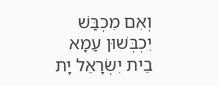וְאִם מִכְבַּשׁ יִכְבְּשׁוּן עַמָא בֵית יִשְׂרָאֵל יָת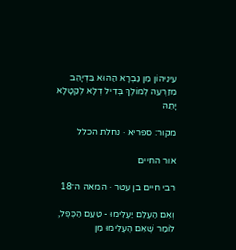עֵינֵיהוֹן מִן גַבְרָא הַהוּא בִּדְיָהֵב מִזַרְעֵהּ לְמוֹלֶךְ בְּדִיל דְלָא לְקַטָלָא יָתֵהּ

מקור: ספריא · נחלת הכלל

אור החיים

רבי חיים בן עטר · המאה ה־18

וְאִם הַעְלֵם יַעְלִימוּ - טַעַם הַכֶּפֶל, לוֹמַר שֶׁאִם הֶעְלִימוּ מִן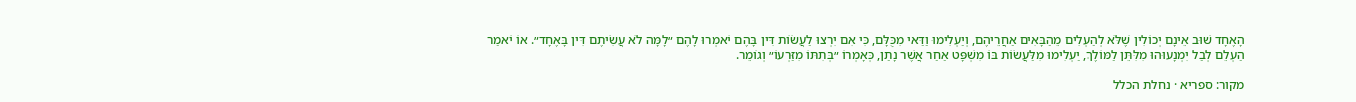הָאֶחָד שׁוּב אֵינָם יְכוֹלִין שֶׁלֹּא לְהַעְלִים מֵהַבָּאִים אַחֲרֵיהֶם, וְיַעְלִימוּ וַדַּאי מִכֻּלָּם, כִּי אִם יִרְצוּ לַעֲשׂוֹת דִּין בָּהֶם יֹאמְרוּ לָהֶם ״לָמָּה לֹא עֲשִׂיתֶם דִּין בָּאֶחָד״. אוֹ יֹאמַר הַעְלֵם לְבַל יִמְנָעוּהוּ מִלִּתֵּן לַמּוֹלֶךְ, יַעְלִימוּ מִלַּעֲשׂוֹת בּוֹ מִשְׁפָּט אַחַר אֲשֶׁר נָתַן, כְּאָמְרוֹ ״בְּתִתּוֹ מִזַּרְעוֹ״ וְגוֹמֵר.

מקור: ספריא · נחלת הכלל